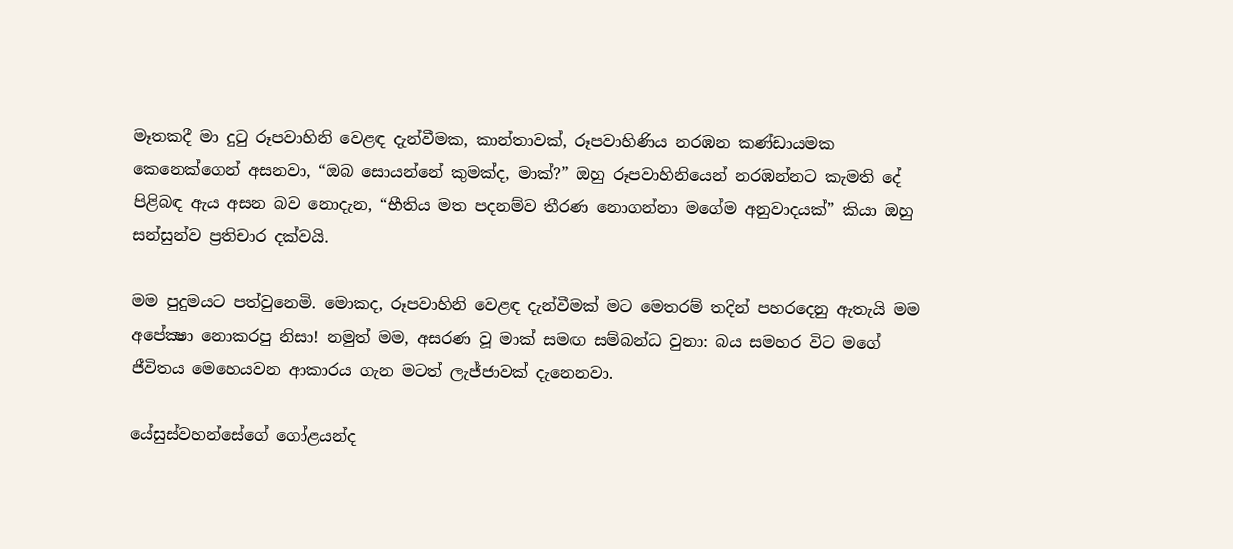මෑතකදී මා දුටු රූපවාහිනි වෙළඳ දැන්වීමක, කාන්තාවක්, රූපවාහිණිය නරඹන කණ්ඩායමක කෙනෙක්ගෙන් අසනවා, “ඔබ සොයන්නේ කුමක්ද, මාක්?” ඔහු රූපවාහිනියෙන් නරඹන්නට කැමති දේ පිළිබඳ ඇය අසන බව නොදැන, “භීතිය මත පදනම්ව තීරණ නොගන්නා මගේම අනුවාදයක්” කියා ඔහු සන්සුන්ව ප්‍රතිචාර දක්වයි.

මම පුදුමයට පත්වුනෙමි. මොකද, රූපවාහිනි වෙළඳ දැන්වීමක් මට මෙතරම් තදින් පහරදෙනු ඇතැයි මම අපේක්‍ෂා නොකරපු නිසා! නමුත් මම, අසරණ වූ මාක් සමඟ සම්බන්ධ වුනා: බය සමහර විට මගේ ජීවිතය මෙහෙයවන ආකාරය ගැන මටත් ලැජ්ජාවක් දැනෙනවා.

යේසුස්වහන්සේගේ ගෝළයන්ද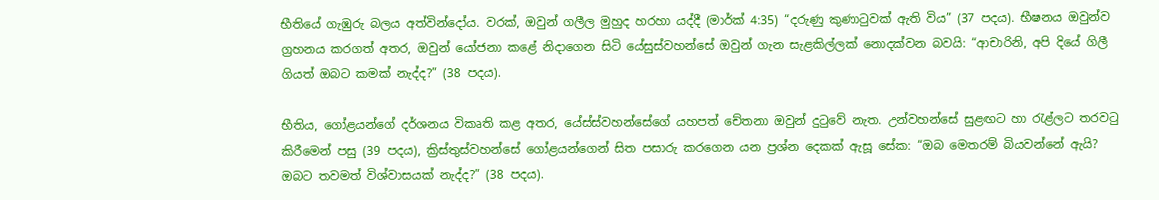භීතියේ ගැඹුරු බලය අත්වින්දෝය. වරක්, ඔවුන් ගලීල මුහුද හරහා යද්දී (මාර්ක් 4:35) “දරුණු කුණාටුවක් ඇති විය” (37 පදය). භීෂනය ඔවුන්ව ග්‍රහනය කරගත් අතර, ඔවුන් යෝජනා කළේ නිදාගෙන සිටි යේසුස්වහන්සේ ඔවුන් ගැන සැළකිල්ලක් නොදක්වන බවයි: “ආචාරිනි, අපි දියේ ගිලී ගියත් ඔබට කමක් නැද්ද?” (38 පදය).

භීතිය, ගෝළයන්ගේ දර්ශනය විකෘති කළ අතර, යේස්ස්වහන්සේගේ යහපත් චේතනා ඔවුන් දුටුවේ නැත. උන්වහන්සේ සුළඟට හා රැළ්ලට තරවටු කිරීමෙන් පසු (39 පදය), ක්‍රිස්තුස්වහන්සේ ගෝළයන්ගෙන් සිත පසාරු කරගෙන යන ප්‍රශ්න දෙකක් ඇසූ සේක: “ඔබ මෙතරම් බියවන්නේ ඇයි? ඔබට තවමත් විශ්වාසයක් නැද්ද?” (38 පදය).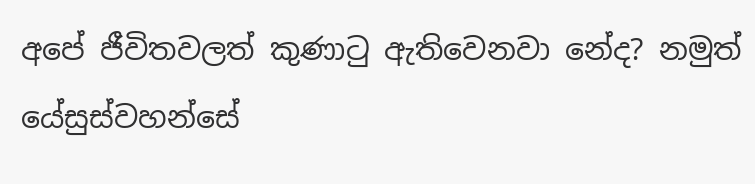අපේ ජීවිතවලත් කුණාටු ඇතිවෙනවා නේද? නමුත් යේසුස්වහන්සේ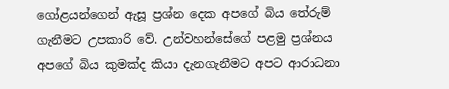ගෝළයන්ගෙන් ඇසූ ප්‍රශ්න දෙක අපගේ බිය තේරුම් ගැනීමට උපකාරි වේ. උන්වහන්සේගේ පළමු ප්‍රශ්නය අපගේ බිය කුමක්ද කියා දැනගැනීමට අපට ආරාධනා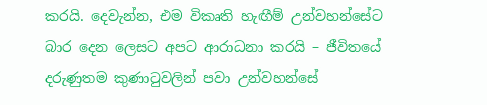කරයි. දෙවැන්න, එම විකෘති හැඟීම් උන්වහන්සේට බාර දෙන ලෙසට අපට ආරාධනා කරයි – ජීවිතයේ දරුණුතම කුණාටුවලින් පවා උන්වහන්සේ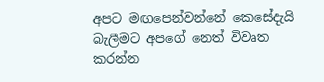අපට මඟපෙන්වන්නේ කෙසේදැයි බැලීමට අපගේ නෙත් විවෘත කරන්න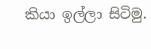කියා ඉල්ලා සිටිමු.